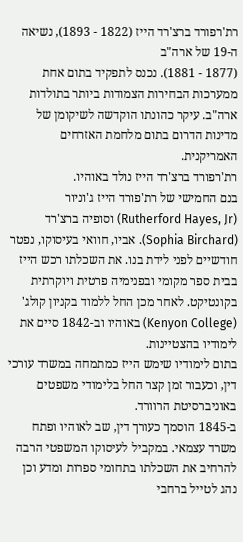רת'רפורד ברצ'רד הייז (1822 - 1893), נשיאה ה-19 של ארה"ב
(1877 - 1881). נכנס לתפקיד בתום אחת ממערכות הבחירות הצמודות ביותר בתולדות ארה"ב. עיקר כהונתו הוקדשה לשיקומן של מדינות הדרום בתום מלחמת האזרחים האמריקנית.
רת'רפורד ברצ'רד הייז נולד באוהיו.
בנם החמישי של רת'פורד הייז ג'וניור (Rutherford Hayes, Jr) וסופיה ברצ'רד (Sophia Birchard). אביו, חוואי בעיסוקו, נפטר חודשיים לפני לידת בנו. את השכלתו רכש הייז בבית ספר מקומי ובפנימיה פרטית ויוקרתית בקונטיקט. לאחר מכן החל ללמוד בקניון קולג' (Kenyon College) באוהיו וב-1842 סיים את לימודיו בהצטיינות.
בתום לימודיו שימש הייז כמתמחה במשרד עורכי דין, וכעבור זמן קצר החל בלימודי משפטים באוניברסיטת הרוורד.
ב-1845 הוסמך כעורך דין, שב לאוהיו ופתח משרד עצמאי. במקביל לעיסוקו המשפטי הרבה להרחיב את השכלתו בתחומי ספרות ומדע וכן נהג לטייל ברחבי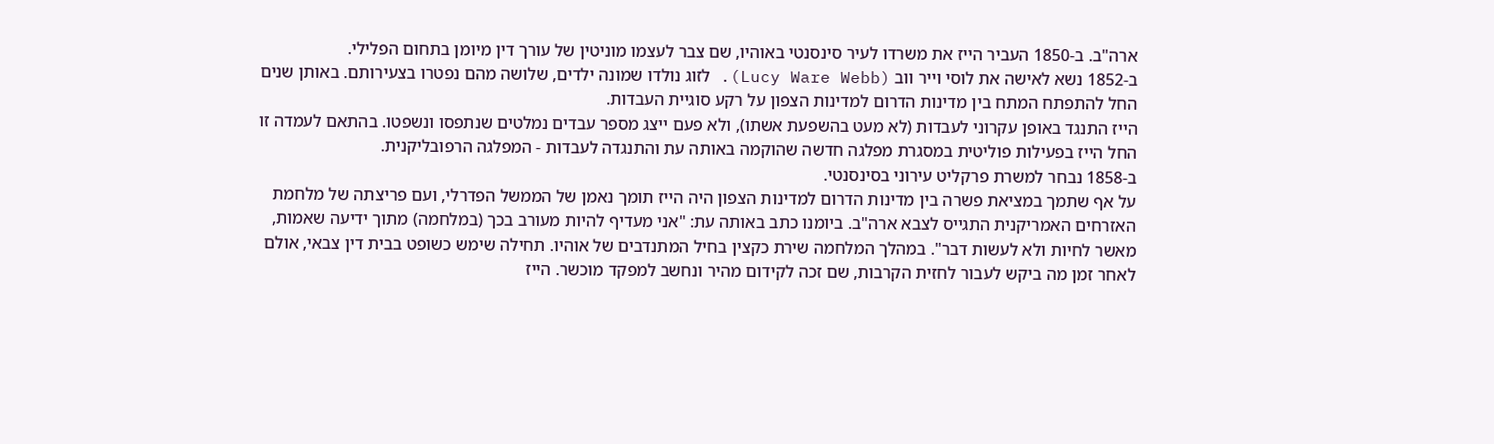ארה"ב. ב-1850 העביר הייז את משרדו לעיר סינסנטי באוהיו, שם צבר לעצמו מוניטין של עורך דין מיומן בתחום הפלילי.
ב-1852 נשא לאישה את לוסי וייר ווב (Lucy Ware Webb). לזוג נולדו שמונה ילדים, שלושה מהם נפטרו בצעירותם. באותן שנים החל להתפתח המתח בין מדינות הדרום למדינות הצפון על רקע סוגיית העבדות.
הייז התנגד באופן עקרוני לעבדות (לא מעט בהשפעת אשתו), ולא פעם ייצג מספר עבדים נמלטים שנתפסו ונשפטו. בהתאם לעמדה זו החל הייז בפעילות פוליטית במסגרת מפלגה חדשה שהוקמה באותה עת והתנגדה לעבדות - המפלגה הרפובליקנית.
ב-1858 נבחר למשרת פרקליט עירוני בסינסנטי.
על אף שתמך במציאת פשרה בין מדינות הדרום למדינות הצפון היה הייז תומך נאמן של הממשל הפדרלי, ועם פריצתה של מלחמת האזרחים האמריקנית התגייס לצבא ארה"ב. ביומנו כתב באותה עת: "אני מעדיף להיות מעורב בכך (במלחמה) מתוך ידיעה שאמות, מאשר לחיות ולא לעשות דבר". במהלך המלחמה שירת כקצין בחיל המתנדבים של אוהיו. תחילה שימש כשופט בבית דין צבאי, אולם לאחר זמן מה ביקש לעבור לחזית הקרבות, שם זכה לקידום מהיר ונחשב למפקד מוכשר. הייז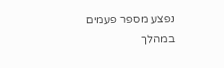נפצע מספר פעמים במהלך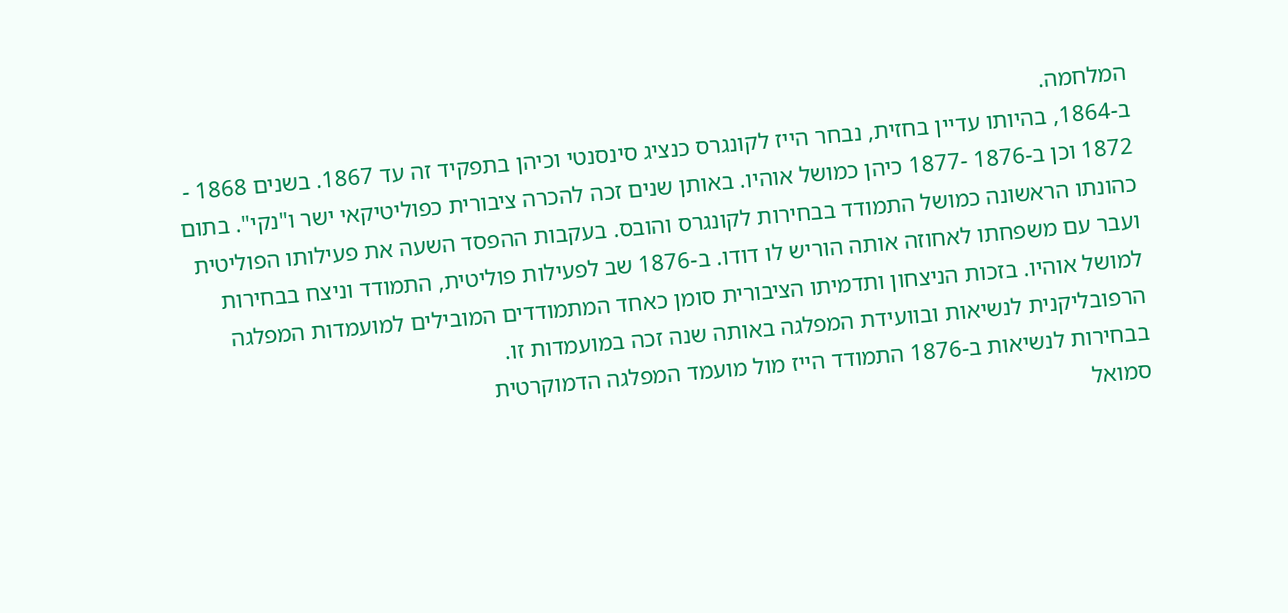המלחמה.
ב-1864, בהיותו עדיין בחזית, נבחר הייז לקונגרס כנציג סינסנטי וכיהן בתפקיד זה עד 1867. בשנים 1868 - 1872 וכן ב-1876 -1877 כיהן כמושל אוהיו. באותן שנים זכה להכרה ציבורית כפוליטיקאי ישר ו"נקי". בתום כהונתו הראשונה כמושל התמודד בבחירות לקונגרס והובס. בעקבות ההפסד השעה את פעילותו הפוליטית ועבר עם משפחתו לאחוזה אותה הוריש לו דודו. ב-1876 שב לפעילות פוליטית, התמודד וניצח בבחירות למושל אוהיו. בזכות הניצחון ותדמיתו הציבורית סומן כאחד המתמודדים המובילים למועמדות המפלגה הרפובליקנית לנשיאות ובוועידת המפלגה באותה שנה זכה במועמדות זו.
בבחירות לנשיאות ב-1876 התמודד הייז מול מועמד המפלגה הדמוקרטית
סמואל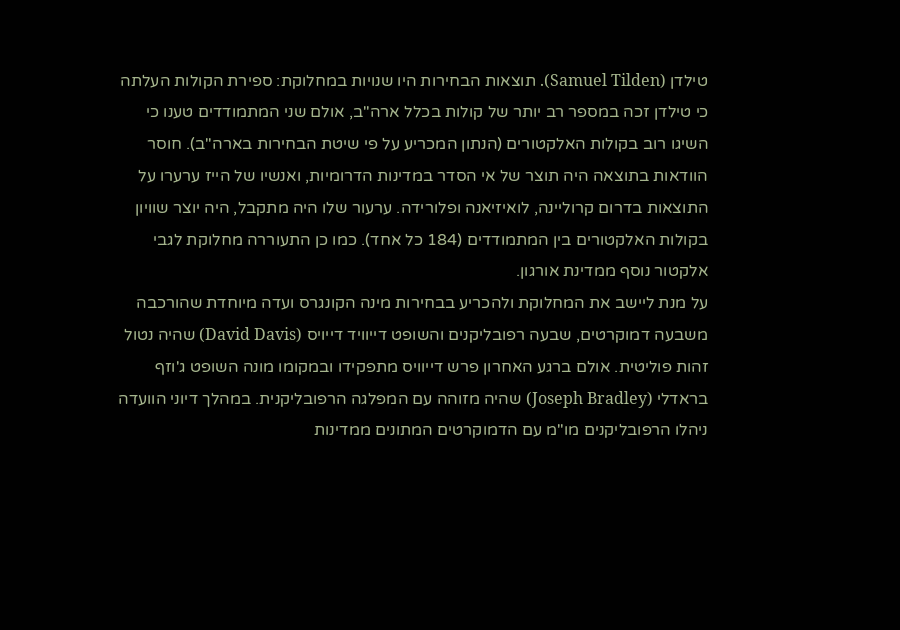טילדן (Samuel Tilden). תוצאות הבחירות היו שנויות במחלוקת: ספירת הקולות העלתה כי טילדן זכה במספר רב יותר של קולות בכלל ארה"ב, אולם שני המתמודדים טענו כי השיגו רוב בקולות האלקטורים (הנתון המכריע על פי שיטת הבחירות בארה"ב). חוסר הוודאות בתוצאה היה תוצר של אי הסדר במדינות הדרומיות, ואנשיו של הייז ערערו על התוצאות בדרום קרוליינה, לואיזיאנה ופלורידה. ערעור שלו היה מתקבל, היה יוצר שוויון בקולות האלקטורים בין המתמודדים (184 כל אחד). כמו כן התעוררה מחלוקת לגבי אלקטור נוסף ממדינת אורגון.
על מנת ליישב את המחלוקת ולהכריע בבחירות מינה הקונגרס ועדה מיוחדת שהורכבה משבעה דמוקרטים, שבעה רפובליקנים והשופט דייוויד דייויס (David Davis) שהיה נטול זהות פוליטית. אולם ברגע האחרון פרש דייוויס מתפקידו ובמקומו מונה השופט ג'וזף בראדלי (Joseph Bradley) שהיה מזוהה עם המפלגה הרפובליקנית. במהלך דיוני הוועדה ניהלו הרפובליקנים מו"מ עם הדמוקרטים המתונים ממדינות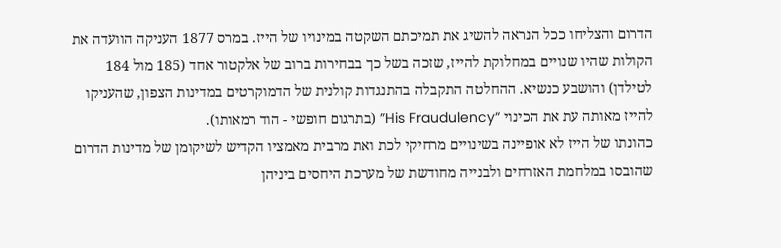הדרום והצליחו ככל הנראה להשיג את תמיכתם השקטה במינויו של הייז. במרס 1877 העניקה הוועדה את הקולות שהיו שנויים במחלוקת להייז, שזכה בשל כך בבחירות ברוב של אלקטור אחד (185 מול 184 לטילדן) והושבע כנשיא. ההחלטה התקבלה בהתנגדות קולנית של הדמוקרטים במדינות הצפון, שהעניקו להייז מאותה עת את הכינוי “His Fraudulency” (בתרגום חופשי - הוד רמאותו).
כהונתו של הייז לא אופיינה בשינויים מרחיקי לכת ואת מרבית מאמציו הקדיש לשיקומן של מדינות הדרום שהובסו במלחמת האזרחים ולבנייה מחודשת של מערכת היחסים ביניהן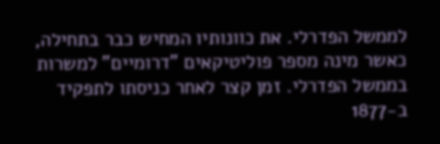לממשל הפדרלי. את כוונותיו המחיש כבר בתחילה, כאשר מינה מספר פוליטיקאים "דרומיים" למשרות בממשל הפדרלי. זמן קצר לאחר כניסתו לתפקיד ב-1877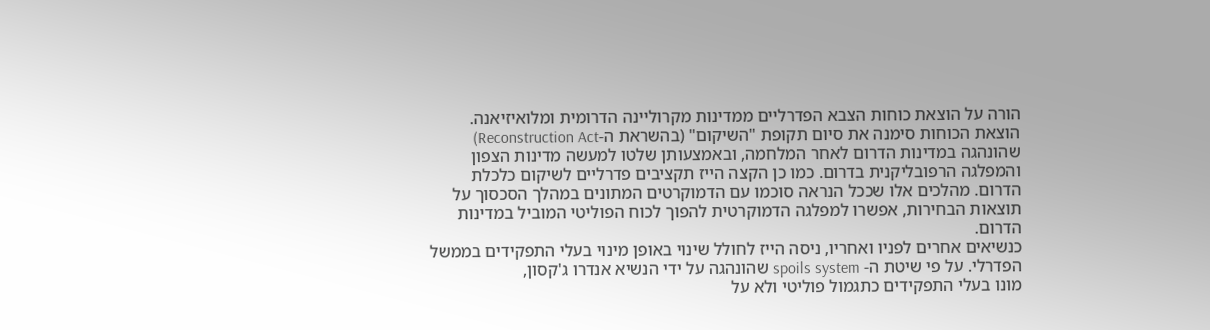הורה על הוצאת כוחות הצבא הפדרליים ממדינות מקרוליינה הדרומית ומלואיזיאנה.
הוצאת הכוחות סימנה את סיום תקופת "השיקום" (בהשראת ה-Reconstruction Act) שהונהגה במדינות הדרום לאחר המלחמה, ובאמצעותן שלטו למעשה מדינות הצפון והמפלגה הרפובליקנית בדרום. כמו כן הקצה הייז תקציבים פדרליים לשיקום כלכלת הדרום. מהלכים אלו שככל הנראה סוכמו עם הדמוקרטים המתונים במהלך הסכסוך על תוצאות הבחירות, אפשרו למפלגה הדמוקרטית להפוך לכוח הפוליטי המוביל במדינות הדרום.
כנשיאים אחרים לפניו ואחריו, ניסה הייז לחולל שינוי באופן מינוי בעלי התפקידים בממשל הפדרלי. על פי שיטת ה- spoils system שהונהגה על ידי הנשיא אנדרו ג'קסון,
מונו בעלי התפקידים כתגמול פוליטי ולא על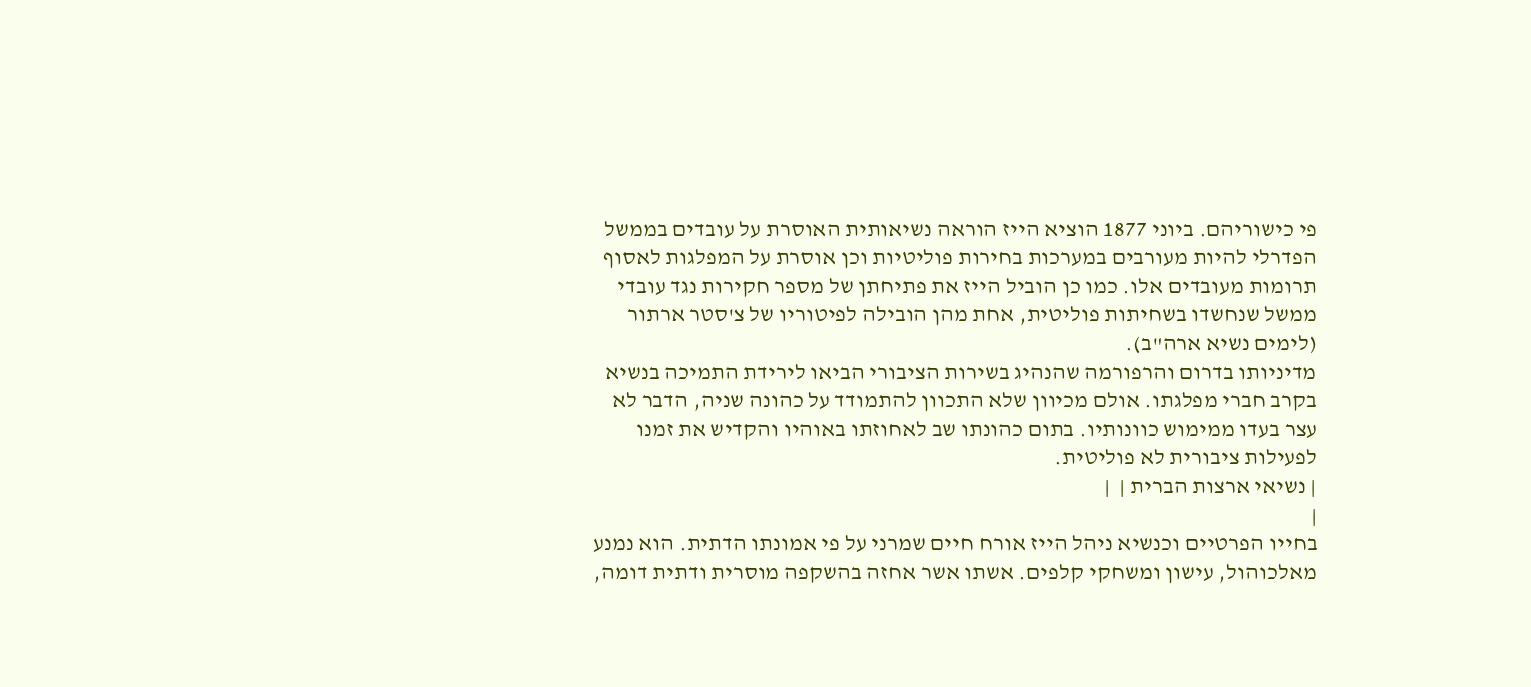פי כישוריהם. ביוני 1877 הוציא הייז הוראה נשיאותית האוסרת על עובדים בממשל הפדרלי להיות מעורבים במערכות בחירות פוליטיות וכן אוסרת על המפלגות לאסוף תרומות מעובדים אלו. כמו כן הוביל הייז את פתיחתן של מספר חקירות נגד עובדי ממשל שנחשדו בשחיתות פוליטית, אחת מהן הובילה לפיטוריו של צ'סטר ארתור
(לימים נשיא ארה"ב).
מדיניותו בדרום והרפורמה שהנהיג בשירות הציבורי הביאו לירידת התמיכה בנשיא בקרב חברי מפלגתו. אולם מכיוון שלא התכוון להתמודד על כהונה שניה, הדבר לא עצר בעדו ממימוש כוונותיו. בתום כהונתו שב לאחוזתו באוהיו והקדיש את זמנו לפעילות ציבורית לא פוליטית.
| נשיאי ארצות הברית |  |
|
בחייו הפרטיים וכנשיא ניהל הייז אורח חיים שמרני על פי אמונתו הדתית. הוא נמנע מאלכוהול, עישון ומשחקי קלפים. אשתו אשר אחזה בהשקפה מוסרית ודתית דומה,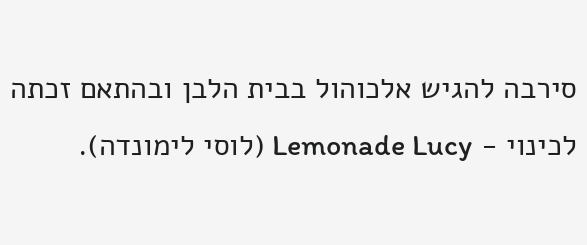סירבה להגיש אלכוהול בבית הלבן ובהתאם זכתה לכינוי - Lemonade Lucy (לוסי לימונדה).